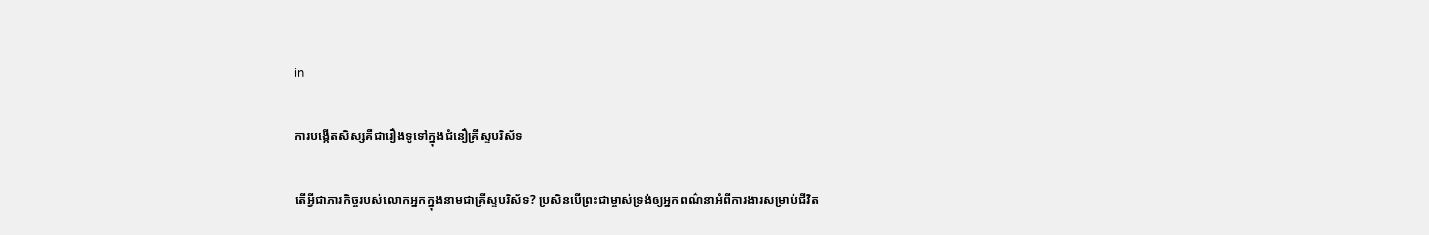in

ការបង្កើតសិស្សគឺជារឿងទូទៅក្នុងជំនឿគ្រីស្ទបរិស័ទ

តើអ្វីជាភារកិច្ចរបស់លោកអ្នកក្នុងនាមជាគ្រីស្ទបរិស័ទ? ប្រសិនបើព្រះជាម្ចាស់ទ្រង់ឲ្យអ្នកពណ៌នាអំពីការងារសម្រាប់ជីវិត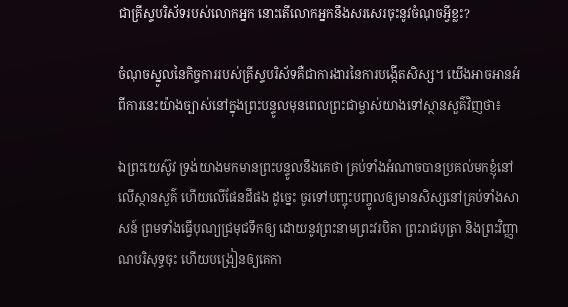ជាគ្រីស្ទបរិស័ទរបស់លោកអ្នក នោះតើលោកអ្នកនឹងសរសេរចុះនូវចំណុចអ្វីខ្លះ?

ចំណុចស្នូលនៃកិច្ចការរបស់គ្រីស្ទបរិស័ទគឺជាការងារនៃការបង្កើតសិស្ស។ យើងអាចអានអំពីការនេះយ៉ាងច្បាស់នៅក្នុងព្រះបន្ទូលមុនពេលព្រះជាម្ចាស់យាងទៅស្ថានសួគ៌វិញថា៖

ឯព្រះយេស៊ូវ ទ្រង់យាងមកមានព្រះបន្ទូលនឹងគេថា គ្រប់ទាំងអំណាចបានប្រគល់មកខ្ញុំនៅលើស្ថានសួគ៌ ហើយលើផែនដីផង ដូច្នេះ ចូរទៅបញ្ចុះបញ្ចូលឲ្យមានសិស្សនៅគ្រប់ទាំងសាសន៍ ព្រមទាំងធ្វើបុណ្យជ្រមុជទឹកឲ្យ ដោយនូវព្រះនាមព្រះវរបិតា ព្រះរាជបុត្រា និងព្រះវិញ្ញាណបរិសុទ្ធចុះ ហើយបង្រៀនឲ្យគេកា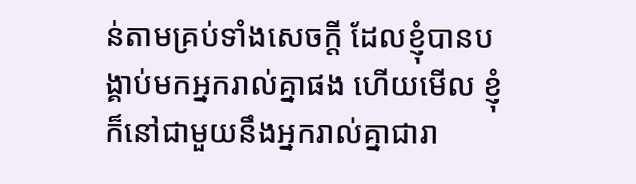ន់តាមគ្រប់ទាំងសេចក្តី ដែលខ្ញុំបានបង្គាប់មកអ្នករាល់គ្នាផង ហើយមើល ខ្ញុំក៏នៅជាមួយនឹងអ្នករាល់គ្នាជារា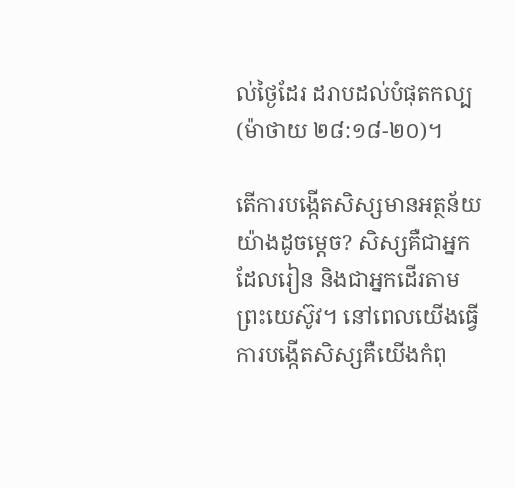ល់ថ្ងៃដែរ ដរាបដល់បំផុតកល្ប (ម៉ាថាយ ២៨:១៨-២០)។

តើការបង្កើតសិស្សមានអត្ថន័យយ៉ាងដូចម្ដេច? សិស្សគឺជាអ្នកដែលរៀន និងជាអ្នកដើរតាមព្រះយេស៊ូវ។ នៅពេលយើងធ្វើការបង្កើតសិស្សគឺយើងកំពុ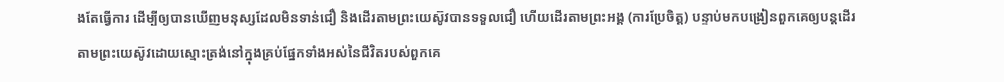ងតែធ្វើការ ដើម្បីឲ្យបានឃើញមនុស្សដែលមិនទាន់ជឿ និងដើរតាមព្រះយេស៊ូវបានទទួលជឿ ហើយដើរតាមព្រះអង្គ (ការប្រែចិត្ត) បន្ទាប់មកបង្រៀនពួកគេឲ្យបន្តដើរតាមព្រះយេស៊ូវដោយស្មោះត្រង់នៅក្នុងគ្រប់ផ្នែកទាំងអស់នៃជីវិតរបស់ពួកគេ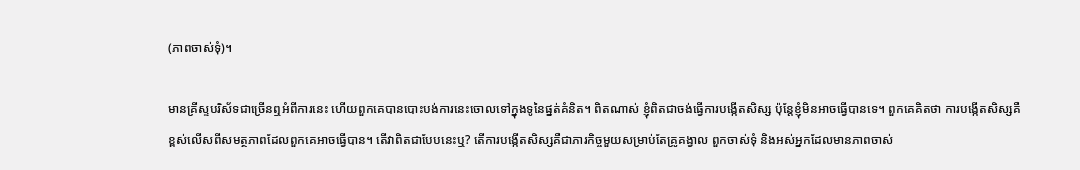(ភាពចាស់ទុំ)។

មានគ្រីស្ទបរិស័ទជាច្រើនឮអំពីការនេះ ហើយពួកគេបានបោះបង់ការនេះចោលទៅក្នុងទូនៃផ្នត់គំនិត។ ពិតណាស់ ខ្ញុំពិតជាចង់ធ្វើការបង្កើតសិស្ស ប៉ុន្តែខ្ញុំមិនអាចធ្វើបានទេ។ ពួកគេគិតថា ការបង្កើតសិស្សគឺខ្ពស់លើសពីសមត្ថភាពដែលពួកគេអាចធ្វើបាន។ តើវាពិតជាបែបនេះឬ? តើការបង្កើតសិស្សគឺជាភារកិច្ចមួយសម្រាប់តែគ្រូគង្វាល ពួកចាស់ទុំ និងអស់អ្នកដែលមានភាពចាស់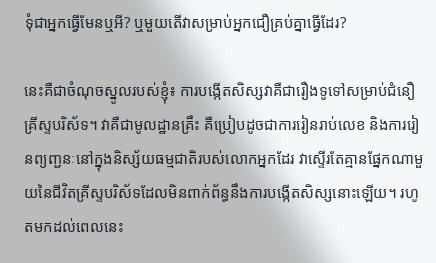ទុំជាអ្នកធ្វើមែនឬអី? ឬមួយតើវាសម្រាប់អ្នកជឿគ្រប់គ្នាធ្វើដែរ?

នេះគឺជាចំណុចស្នូលរបស់ខ្ញុំ៖ ការបង្កើតសិស្សវាគឺជារឿងទូទៅសម្រាប់ជំនឿគ្រីស្ទបរិស័ទ។ វាគឺជាមូលដ្ឋានគ្រឹះ គឺប្រៀបដូចជាការរៀនរាប់លេខ និងការរៀនព្យញ្ជនៈនៅក្នុងនិស្ស័យធម្មជាតិរបស់លោកអ្នកដែរ វាស្ទើរតែគ្មានផ្នែកណាមួយនៃជីវិតគ្រីស្ទបរិស័ទដែលមិនពាក់ព័ន្ធនឹងការបង្កើតសិស្សនោះឡើយ។ រហូតមកដល់ពេលនេះ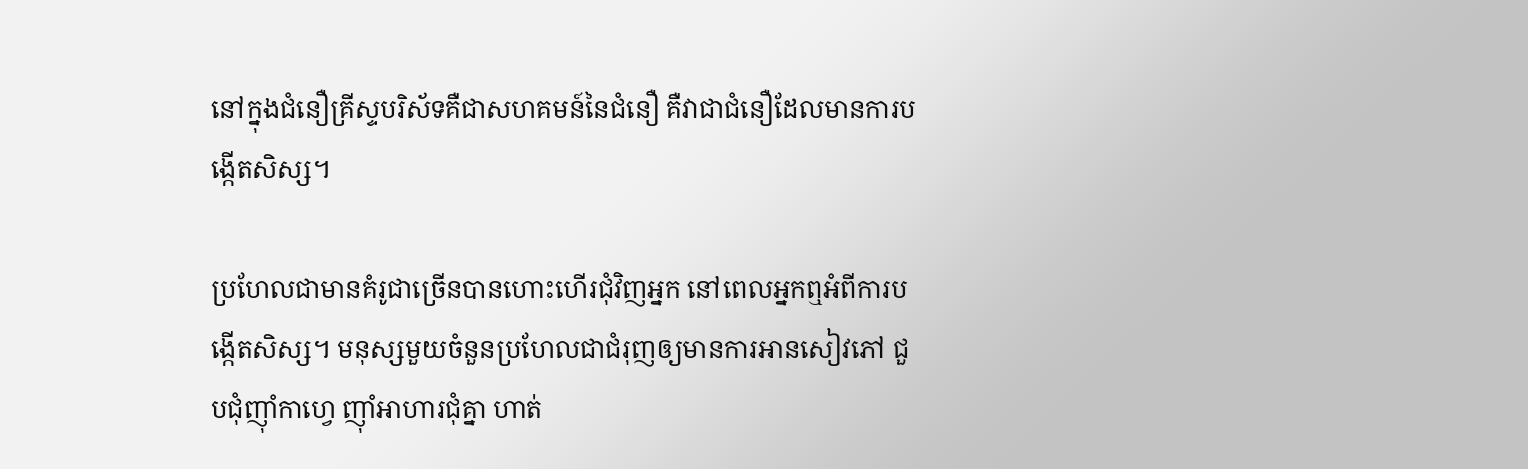នៅក្នុងជំនឿគ្រីស្ទបរិស័ទគឺជាសហគមន៍នៃជំនឿ គឺវាជាជំនឿដែលមានការបង្កើតសិស្ស។

ប្រហែលជាមានគំរូជាច្រើនបានហោះហើរជុំវិញអ្នក នៅពេលអ្នកឮអំពីការបង្កើតសិស្ស។ មនុស្សមួយចំនួនប្រហែលជាជំរុញឲ្យមានការអានសៀវភៅ ជួបជុំញ៉ាំកាហ្វេ ញ៉ាំអាហារជុំគ្នា ហាត់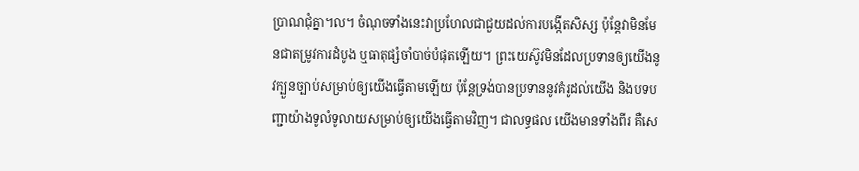ប្រាណជុំគ្នា។ល។ ចំណុចទាំងនេះវាប្រហែលជាជួយដល់ការបង្កើតសិស្ស ប៉ុន្តែវាមិនមែនជាតម្រូវការដំបូង ឬធាតុផ្សំចាំបាច់បំផុតឡើយ។ ព្រះយេស៊ូវមិនដែលប្រទានឲ្យយើងនូវក្បួនច្បាប់សម្រាប់ឲ្យយើងធ្វើតាមឡើយ ប៉ុន្តែទ្រង់បានប្រទាននូវគំរូដល់យើង និងបទបញ្ជាយ៉ាងទូលំទូលាយសម្រាប់ឲ្យយើងធ្វើតាមវិញ។ ជាលទ្ធផល យើងមានទាំងពីរ គឺសេ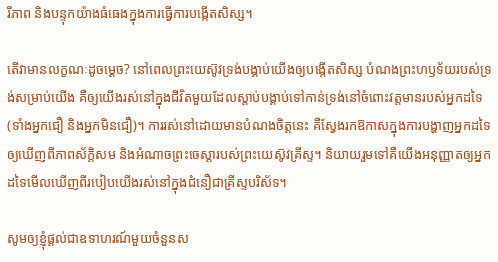រីភាព និងបន្ទុកយ៉ាងធំធេងក្នុងការធ្វើការបង្កើតសិស្ស។

តើវាមានលក្ខណៈដូចម្ដេច? នៅពេលព្រះយេស៊ូវទ្រង់បង្គាប់យើងឲ្យបង្កើតសិស្ស បំណងព្រះហឫទ័យរបស់ទ្រង់សម្រាប់យើង គឺឲ្យយើងរស់នៅក្នុងជីវិតមួយដែលស្តាប់បង្គាប់ទៅកាន់ទ្រង់នៅចំពោះវត្តមានរបស់អ្នកដទៃ (ទាំងអ្នកជឿ និងអ្នកមិនជឿ)។ ការរស់នៅដោយមានបំណងចិត្តនេះ គឺស្វែងរកឱកាសក្នុងការបង្ហាញអ្នកដទៃឲ្យឃើញពីភាពស័ក្ដិសម និងអំណាចព្រះចេស្ដារបស់ព្រះយេស៊ូវគ្រីស្ទ។ និយាយរួមទៅគឺយើងអនុញ្ញាតឲ្យអ្នកដទៃមើលឃើញពីរបៀបយើងរស់នៅក្នុងជំនឿជាគ្រីស្ទបរិស័ទ។

សូមឲ្យខ្ញុំផ្តល់ជាឧទាហរណ៍មួយចំនួនស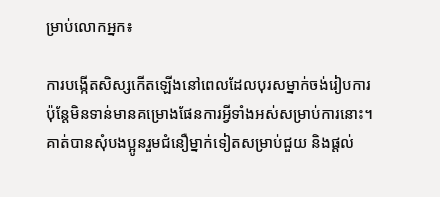ម្រាប់លោកអ្នក៖

ការបង្កើតសិស្សកើតឡើងនៅពេលដែលបុរសម្នាក់ចង់រៀបការ ប៉ុន្តែមិនទាន់មានគម្រោងផែនការអ្វីទាំងអស់សម្រាប់ការនោះ។ គាត់បានសុំបងប្អូនរួមជំនឿម្នាក់ទៀតសម្រាប់ជួយ និងផ្តល់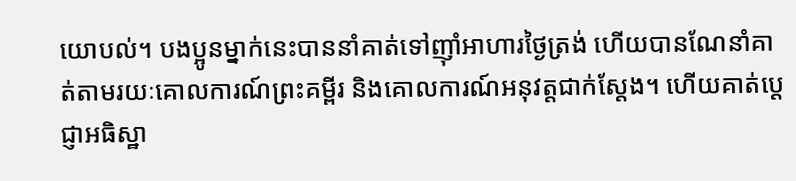យោបល់។ បងប្អូនម្នាក់នេះបាននាំគាត់ទៅញ៉ាំអាហារថ្ងៃត្រង់ ហើយបានណែនាំគាត់តាមរយៈគោលការណ៍ព្រះគម្ពីរ និងគោលការណ៍អនុវត្តជាក់ស្ដែង។ ហើយគាត់ប្ដេជ្ញាអធិស្ឋា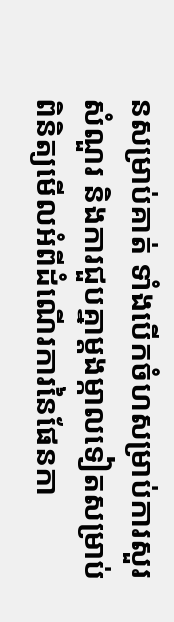នសម្រាប់គាត់ ទាំងបើកចំហសម្រាប់ការសួរសំណួរ និងការជួបគ្នាម្តងម្កាលទៀតសម្រាប់ពិនិត្យមើលអំពីដំណើរការនៃផែនកា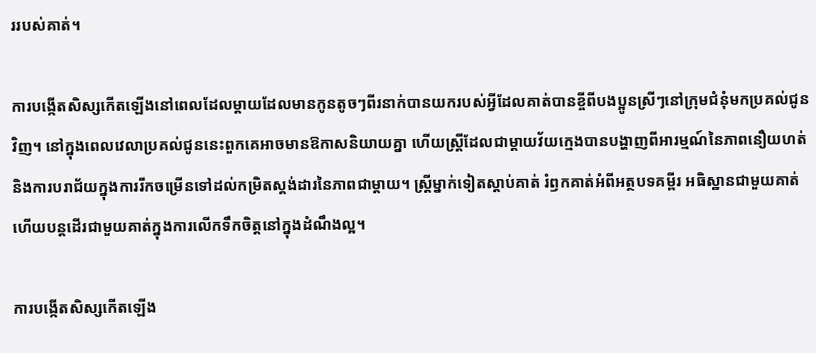ររបស់គាត់។

ការបង្កើតសិស្សកើតឡើងនៅពេលដែលម្តាយដែលមានកូនតូចៗពីរនាក់បានយករបស់អ្វីដែលគាត់បានខ្ចីពីបងប្អូនស្រីៗនៅក្រុមជំនុំមកប្រគល់ជូនវិញ។ នៅក្នុងពេលវេលាប្រគល់ជូននេះពួកគេអាចមានឱកាសនិយាយគ្នា ហើយស្ត្រីដែលជាម្តាយវ័យក្មេងបានបង្ហាញពីអារម្មណ៍នៃភាពនឿយហត់ និងការបរាជ័យក្នុងការរីកចម្រើនទៅដល់កម្រិតស្តង់ដារនៃភាពជាម្តាយ។ ស្ត្រីម្នាក់ទៀតស្តាប់គាត់ រំឭកគាត់អំពីអត្ថបទគម្ពីរ អធិស្ឋានជាមួយគាត់ ហើយបន្តដើរជាមួយគាត់ក្នុងការលើកទឹកចិត្តនៅក្នុងដំណឹងល្អ។

ការបង្កើតសិស្សកើតឡើង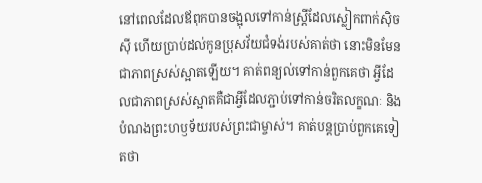នៅពេលដែលឪពុកបានចង្អុលទៅកាន់ស្ត្រីដែលស្លៀកពាក់ស៊ិចស៊ី ហើយប្រាប់ដល់កូនប្រុសវ័យជំទង់របស់គាត់ថា នោះមិនមែនជាភាពស្រស់ស្អាតឡើយ។ គាត់ពន្យល់ទៅកាន់ពួកគេថា អ្វីដែលជាភាពស្រស់ស្អាតគឺជាអ្វីដែលភ្ជាប់ទៅកាន់ចរិតលក្ខណៈ និងបំណងព្រះហឫទ័យរបស់ព្រះជាម្ចាស់។ គាត់បន្តប្រាប់ពួកគេទៀតថា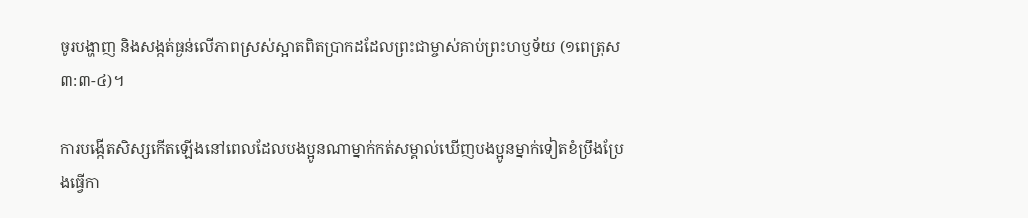ចូរបង្ហាញ និងសង្កត់ធ្ងន់លើភាពស្រស់ស្អាតពិតប្រាកដដែលព្រះជាម្ចាស់គាប់ព្រះហឫទ័យ (១ពេត្រុស ៣:៣-៤)។

ការបង្កើតសិស្សកើតឡើងនៅពេលដែលបងប្អូនណាម្នាក់កត់សម្គាល់ឃើញបងប្អូនម្នាក់ទៀតខំប្រឹងប្រែងធ្វើកា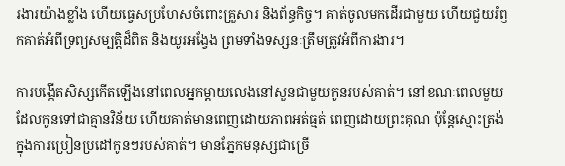រងារយ៉ាងខ្លាំង ហើយធ្វេសប្រហែសចំពោះគ្រួសារ និងព័ន្ធកិច្ច។ គាត់ចូលមកដើរជាមួយ ហើយជួយរំឭកគាត់អំពីទ្រព្យសម្បត្តិដ៏ពិត និងយូរអង្វែង ព្រមទាំងទស្សនៈត្រឹមត្រូវអំពីការងារ។

ការបង្កើតសិស្សកើតឡើងនៅពេលអ្នកម្តាយលេងនៅសួនជាមួយកូនរបស់គាត់។ នៅខណៈពេលមួយដែលកូនទៅជាគ្មានវិន័យ ហើយគាត់មានពេញដោយភាពអត់ធ្មត់ ពេញដោយព្រះគុណ ប៉ុន្តែស្មោះត្រង់ ក្នុងការប្រៀនប្រដៅកូនៗរបស់គាត់។ មានភ្នែកមនុស្សជាច្រើ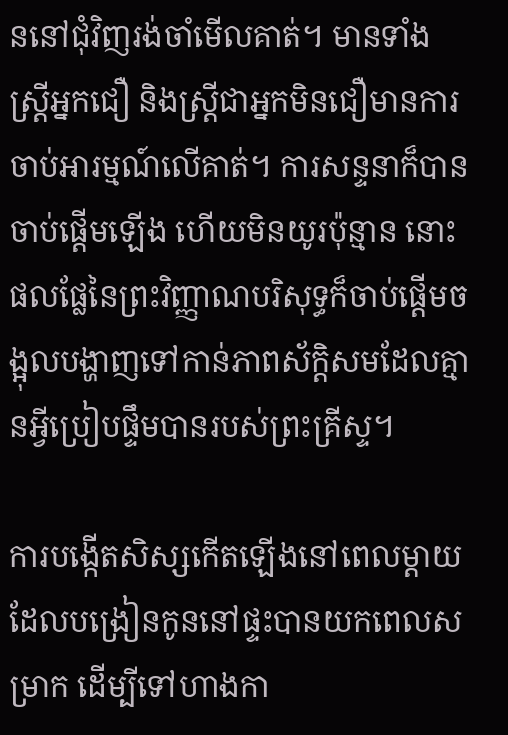ននៅជុំវិញរង់ចាំមើលគាត់។ មានទាំងស្ត្រីអ្នកជឿ និងស្ត្រីជាអ្នកមិនជឿមានការចាប់អារម្មណ៍លើគាត់។ ការសន្ទនាក៏បានចាប់ផ្ដើមឡើង ហើយមិនយូរប៉ុន្មាន នោះផលផ្លែនៃព្រះវិញ្ញាណបរិសុទ្ធក៏ចាប់ផ្ដើមចង្អុលបង្ហាញទៅកាន់ភាពស័ក្ដិសមដែលគ្មានអ្វីប្រៀបផ្ទឹមបានរបស់ព្រះគ្រីស្ទ។

ការបង្កើតសិស្សកើតឡើងនៅពេលម្តាយដែលបង្រៀនកូននៅផ្ទះបានយកពេលសម្រាក ដើម្បីទៅហាងកា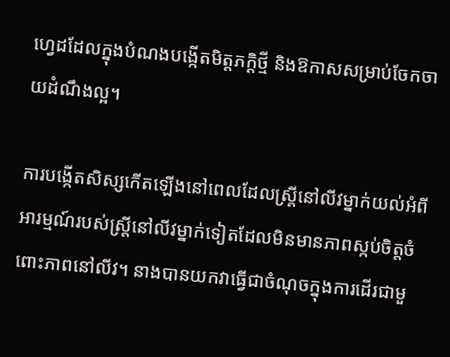ហ្វេដដែលក្នុងបំណងបង្កើតមិត្តភក្ដិថ្មី និងឱកាសសម្រាប់ចែកចាយដំណឹងល្អ។

ការបង្កើតសិស្សកើតឡើងនៅពេលដែលស្ត្រីនៅលីវម្នាក់យល់អំពីអារម្មណ៍របស់ស្ត្រីនៅលីវម្នាក់ទៀតដែលមិនមានភាពស្កប់ចិត្តចំពោះភាពនៅលីវ។ នាងបានយកវាធ្វើជាចំណុចក្នុងការដើរជាមួ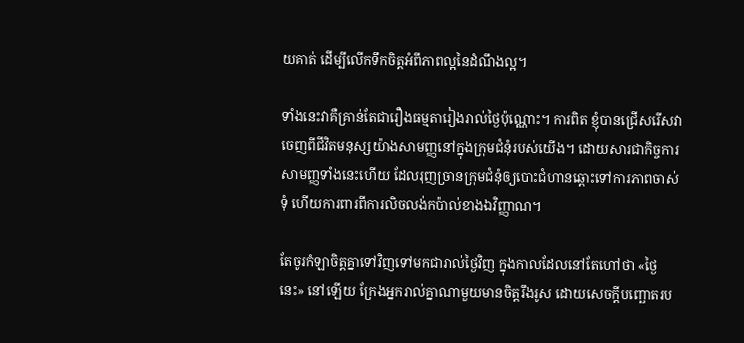យគាត់ ដើម្បីលើកទឹកចិត្តអំពីភាពល្អនៃដំណឹងល្អ។

ទាំងនេះវាគឺគ្រាន់តែជារឿងធម្មតារៀងរាល់ថ្ងៃប៉ុណ្ណោះ។ ការពិត ខ្ញុំបានជ្រើសរើសវាចេញពីជីវិតមនុស្សយ៉ាងសាមញ្ញនៅក្នុងក្រុមជំនុំរបស់យើង។ ដោយសារជាកិច្ចការសាមញ្ញទាំងនេះហើយ ដែលរុញច្រានក្រុមជំនុំឲ្យបោះជំហានឆ្ពោះទៅការភាពចាស់ទុំ ហើយការពារពីការលិចលង់កប៉ាល់ខាងឯវិញ្ញាណ។

តែចូរកំឡាចិត្តគ្នាទៅវិញទៅមកជារាល់ថ្ងៃវិញ ក្នុងកាលដែលនៅតែហៅថា «ថ្ងៃនេះ» នៅឡើយ ក្រែងអ្នករាល់គ្នាណាមួយមានចិត្តរឹងរូស ដោយសេចក្តីបញ្ឆោតរប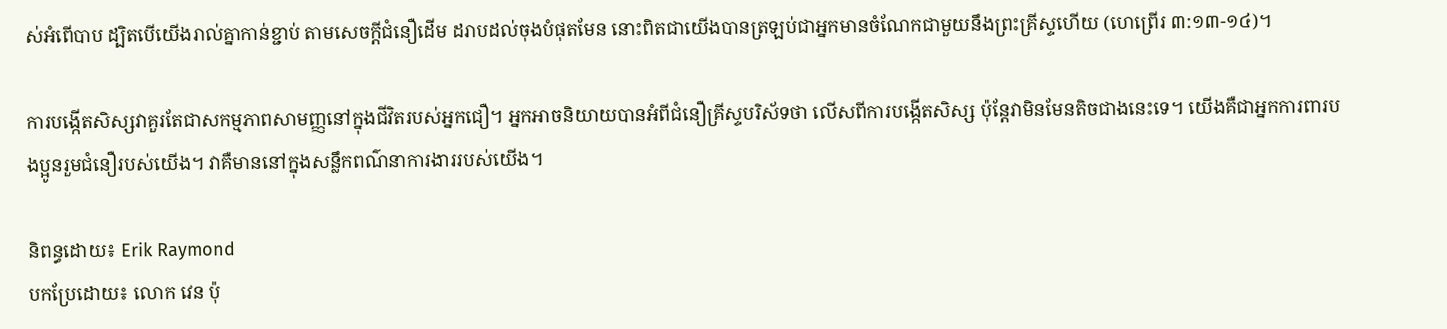ស់អំពើបាប ដ្បិតបើយើងរាល់គ្នាកាន់ខ្ជាប់ តាមសេចក្តីជំនឿដើម ដរាបដល់ចុងបំផុតមែន នោះពិតជាយើងបានត្រឡប់ជាអ្នកមានចំណែកជាមួយនឹងព្រះគ្រីស្ទហើយ (ហេព្រើរ ៣:១៣-១៤)។

ការបង្កើតសិស្សវាគួរតែជាសកម្មភាពសាមញ្ញនៅក្នុងជីវិតរបស់អ្នកជឿ។ អ្នកអាចនិយាយបានអំពីជំនឿគ្រីស្ទបរិស័ទថា លើសពីការបង្កើតសិស្ស ប៉ុន្តែវាមិនមែនតិចជាងនេះទេ។ យើងគឺជាអ្នកការពារបងប្អូនរួមជំនឿរបស់យើង។ វាគឺមាននៅក្នុងសន្លឹកពណ៌នាការងាររបស់យើង។

និពន្ធដោយ៖ Erik Raymond
បកប្រែដោយ៖ លោក វេន ប៉ុ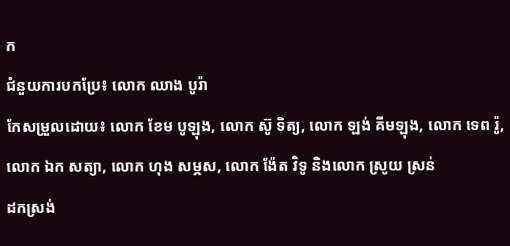ក
ជំនួយការបកប្រែ៖ លោក ឈាង បូរ៉ា
កែសម្រួលដោយ៖ លោក ខែម បូឡុង, លោក ស៊ូ ទិត្យ, លោក ឡង់ គីមឡុង, លោក ទេព រ៉ូ, លោក ឯក សត្យា, លោក ហុង សម្ភស, លោក ង៉ែត វិទូ និងលោក ស្រូយ ស្រន់
ដកស្រង់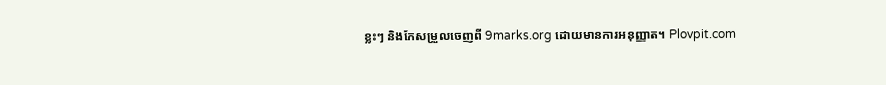ខ្លះៗ និងកែសម្រួលចេញពី 9marks.org ដោយមានការអនុញ្ញាត។ Plovpit.com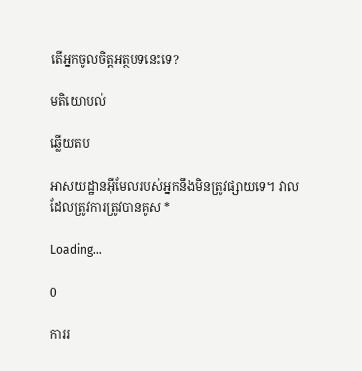តើអ្នកចូលចិត្តអត្ថបទនេះទេ?

មតិយោបល់

ឆ្លើយតប

អាសយដ្ឋានអ៊ីមែលរបស់អ្នកនឹងមិនត្រូវផ្សាយទេ។ វាលដែលត្រូវការត្រូវបានគូស *

Loading…

0

ការរ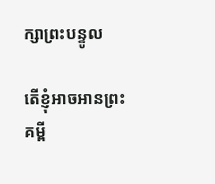ក្សាព្រះបន្ទូល

តើខ្ញុំអាចអានព្រះគម្ពី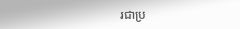រជាប្រ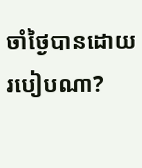ចាំថ្ងៃបានដោយរបៀបណា?